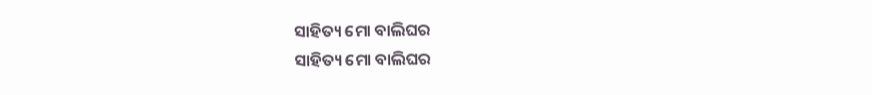ସାହିତ୍ୟ ମୋ ବାଲିଘର
ସାହିତ୍ୟ ମୋ ବାଲିଘର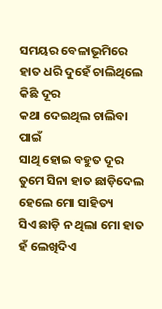ସମୟର ବେଳାଭୂମିରେ
ହାତ ଧରି ଦୁହେଁ ଚାଲିଥିଲେ କିଛି ଦୂର
କଥା ଦେଇଥିଲ ଚାଲିବା ପାଇଁ
ସାଥି ହୋଇ ବହୁତ ଦୂର
ତୁମେ ସିନା ହାତ ଛାଡ଼ିଦେଲ
ହେଲେ ମୋ ସାହିତ୍ୟ
ସିଏ ଛାଡ଼ି ନ ଥିଲା ମୋ ହାତ
ହଁ ଲେଖିଦିଏ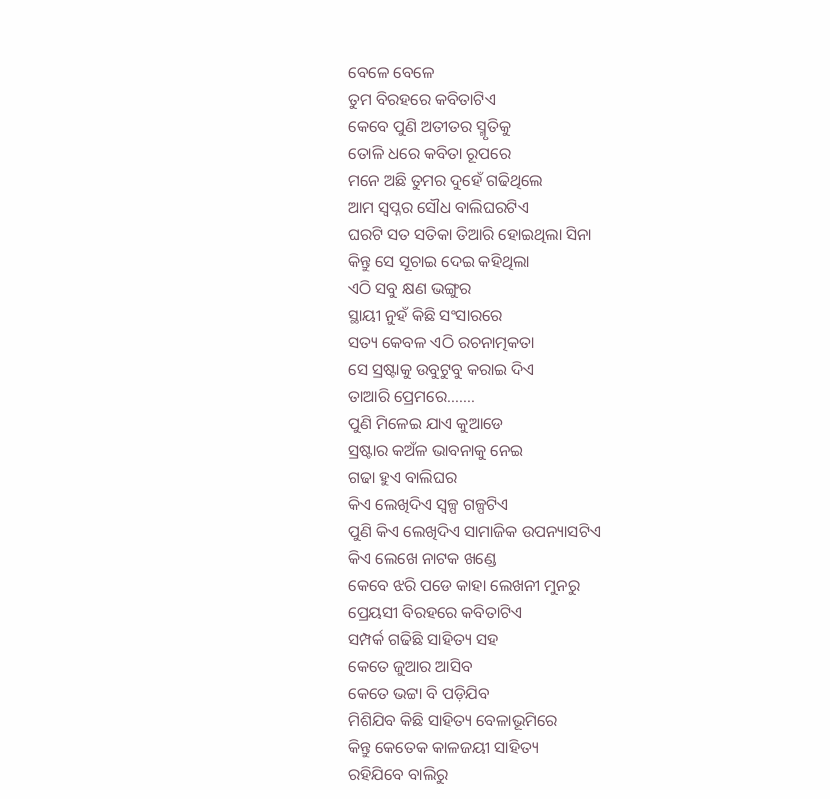ବେଳେ ବେଳେ
ତୁମ ବିରହରେ କବିତାଟିଏ
କେବେ ପୁଣି ଅତୀତର ସ୍ମୃତିକୁ
ତୋଳି ଧରେ କବିତା ରୂପରେ
ମନେ ଅଛି ତୁମର ଦୁହେଁ ଗଢିଥିଲେ
ଆମ ସ୍ୱପ୍ନର ସୌଧ ବାଲିଘରଟିଏ
ଘରଟି ସତ ସତିକା ତିଆରି ହୋଇଥିଲା ସିନା
କିନ୍ତୁ ସେ ସୂଚାଇ ଦେଇ କହିଥିଲା
ଏଠି ସବୁ କ୍ଷଣ ଭଙ୍ଗୁର
ସ୍ଥାୟୀ ନୁହଁ କିଛି ସଂସାରରେ
ସତ୍ୟ କେବଳ ଏଠି ରଚନାତ୍ମକତା
ସେ ସ୍ରଷ୍ଟାକୁ ଉବୁଟୁବୁ କରାଇ ଦିଏ
ତାଆରି ପ୍ରେମରେ.......
ପୁଣି ମିଳେଇ ଯାଏ କୁଆଡେ
ସ୍ରଷ୍ଟାର କଅଁଳ ଭାବନାକୁ ନେଇ
ଗଢା ହୁଏ ବାଲିଘର
କିଏ ଲେଖିଦିଏ ସ୍ୱଳ୍ପ ଗଳ୍ପଟିଏ
ପୁଣି କିଏ ଲେଖିଦିଏ ସାମାଜିକ ଉପନ୍ୟାସଟିଏ
କିଏ ଲେଖେ ନାଟକ ଖଣ୍ଡେ
କେବେ ଝରି ପଡେ କାହା ଲେଖନୀ ମୁନରୁ
ପ୍ରେୟସୀ ବିରହରେ କବିତାଟିଏ
ସମ୍ପର୍କ ଗଢିଛି ସାହିତ୍ୟ ସହ
କେତେ ଜୁଆର ଆସିବ
କେତେ ଭଟ୍ଟା ବି ପଡ଼ିଯିବ
ମିଶିଯିବ କିଛି ସାହିତ୍ୟ ବେଳାଭୂମିରେ
କିନ୍ତୁ କେତେକ କାଳଜୟୀ ସାହିତ୍ୟ
ରହିଯିବେ ବାଲିରୁ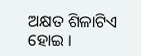ଅକ୍ଷତ ଶିଳାଟିଏ ହୋଇ ।